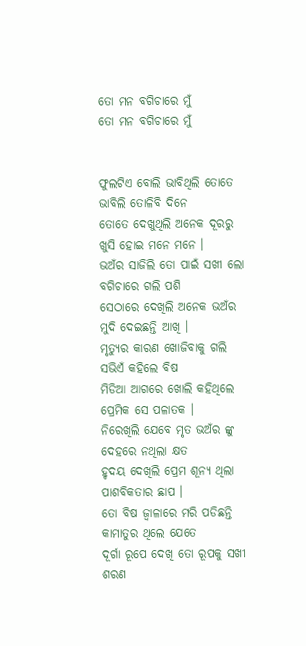ତୋ ମନ ବଗିଚାରେ ମୁଁ
ତୋ ମନ ବଗିଚାରେ ମୁଁ


ଫୁଲଟିଏ ବୋଲି ଭାବିଥିଲି ତୋତେ
ଭାବିଲି ତୋଳିବି ଦିନେ
ତୋତେ ଦେଖୁଥିଲି ଅନେକ ଦୂରରୁ
ଖୁସି ହୋଇ ମନେ ମନେ ।
ଭଅଁର ସାଜିଲି ତୋ ପାଇଁ ସଖୀ ଲୋ
ବଗିଚାରେ ଗଲି ପଶି
ସେଠାରେ ଦେଖିଲି ଅନେକ ଭଅଁର
ମୁଦି ଦେଇଛନ୍ତି ଆଖି ।
ମୃତ୍ୟୁର କାରଣ ଖୋଜିବାକୁ ଗଲି
ସଭିଏଁ କହିଲେ ବିଷ
ମିଡିଆ ଆଗରେ ଖୋଲି କହିଥିଲେ
ପ୍ରେମିକ ସେ ପଳାତକ ।
ନିରେଖିଲି ଯେବେ ମୃତ ଭଅଁର ଙ୍କୁ
ଦେହରେ ନଥିଲା କ୍ଷତ
ହୃଦୟ ଦେଖିଲି ପ୍ରେମ ଶୂନ୍ୟ ଥିଲା
ପାଶବିକତାର ଛାପ ।
ତୋ ବିଷ ଜ୍ୱାଳାରେ ମରି ପଡିଛନ୍ତି
କାମାତୁର ଥିଲେ ଯେତେ
ଦୂର୍ଗା ରୂପେ ଦେଖି ତୋ ରୂପକୁ ସଖୀ
ଶରଣ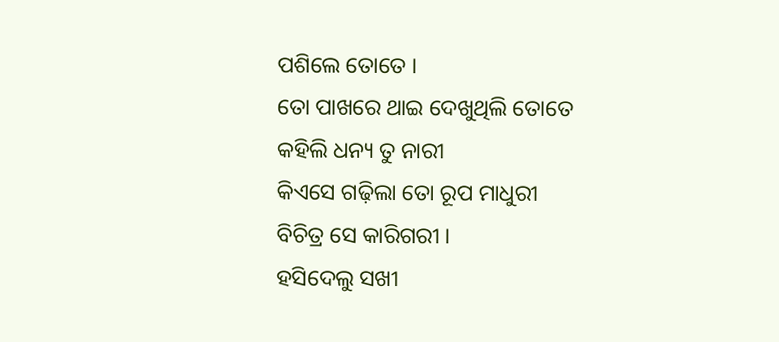ପଶିଲେ ତୋତେ ।
ତୋ ପାଖରେ ଥାଇ ଦେଖୁଥିଲି ତୋତେ
କହିଲି ଧନ୍ୟ ତୁ ନାରୀ
କିଏସେ ଗଢ଼ିଲା ତୋ ରୂପ ମାଧୁରୀ
ବିଚିତ୍ର ସେ କାରିଗରୀ ।
ହସିଦେଲୁ ସଖୀ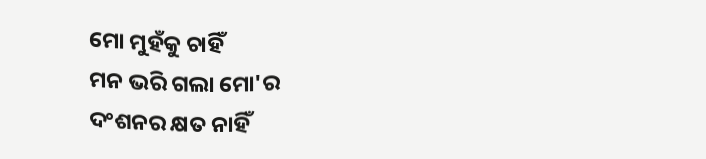ମୋ ମୁହଁକୁ ଚାହିଁ
ମନ ଭରି ଗଲା ମୋ'ର
ଦଂଶନର କ୍ଷତ ନାହିଁ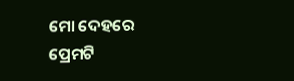ମୋ ଦେହରେ
ପ୍ରେମଟି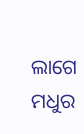ଲାଗେ ମଧୁର